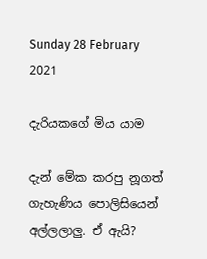Sunday 28 February 2021

දැරියකගේ මිය යාම

දැන් මේක කරපු නූගත් ගැහැණිය පොලිසියෙන් අල්ලලාලු. ඒ ඇයි?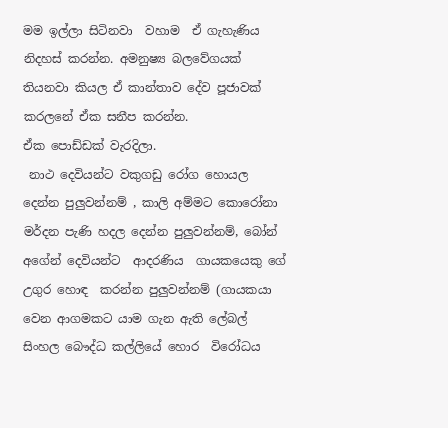මම ඉල්ලා සිටිනවා  වහාම  ඒ ගැහැණිය නිදහස් කරන්න. අමනුෂ්‍ය බලවේගයක් තියනවා කියල ඒ කාන්තාව දේව පූජාවක් කරලනේ ඒක සනීප කරන්න.
ඒක පොඩ්ඩක් වැරදිලා.
 නාථ දෙවියන්ට වකුගඩු රෝග හොයල දෙන්න පුලුවන්නම් , කාලි අම්මට කොරෝනා මර්දන පැණි හදල දෙන්න පුලුවන්නම්, බෝන් අගේන් දෙවියන්ට  ආදරණිය  ගායකයෙකු ගේ උගුර හොඳ  කරන්න පුලුවන්නම් (ගායකයා වෙන ආගමකට යාම ගැන ඇති ලේබල් සිංහල බෞද්ධ කල්ලියේ හොර  විරෝධය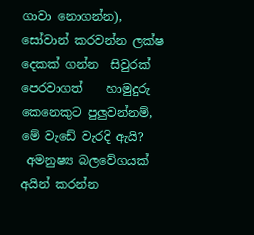ගාවා නොගන්න), සෝවාන් කරවන්න ලක්ෂ දෙකක් ගන්න  සිවුරක් පෙරවාගත්    හාමුදුරු කෙනෙකුට පුලුවන්නම්,  මේ වැඩේ වැරදි ඇයි?
 අමනුෂ්‍ය බලවේගයක් අයින් කරන්න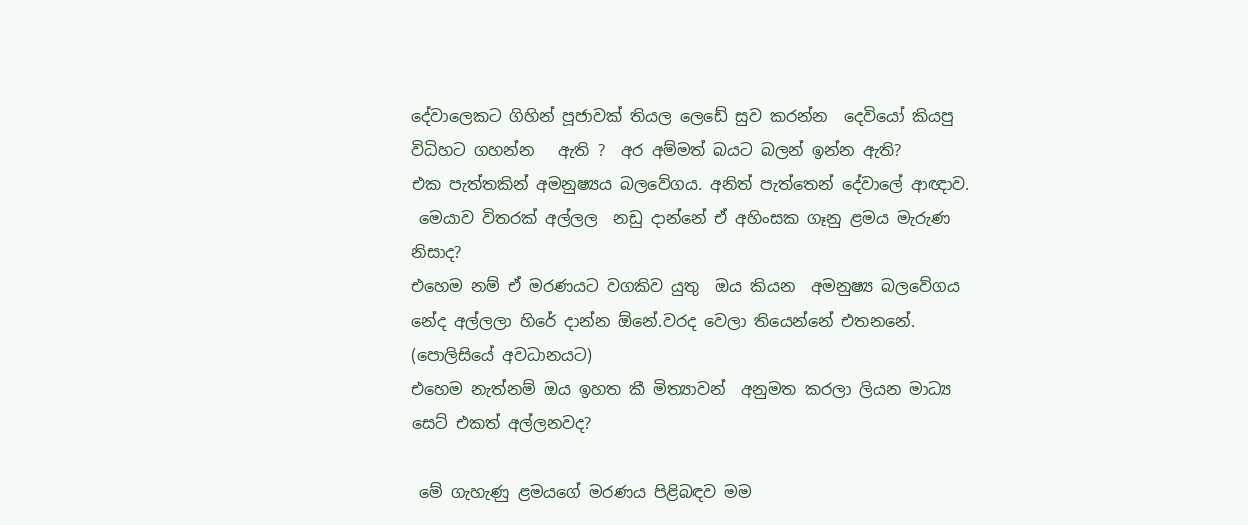දේවාලෙකට ගිහින් පූජාවක් තියල ලෙඩේ සුව කරන්න  දෙවියෝ කියපු විධිහට ගහන්න   ඇති ?  අර අම්මත් බයට බලන් ඉන්න ඇති?
එක පැත්තකින් අමනුෂ්‍යය බලවේගය. අනිත් පැත්තෙන් දේවාලේ ආඥාව.
 මෙයාව විතරක් අල්ලල  නඩු දාන්නේ ඒ අහිංසක ගෑනු ළමය මැරුණ  නිසාද?
එහෙම නම් ඒ මරණයට වගකිව යුතු  ඔය කියන  අමනුෂ්‍ය බලවේගය නේද අල්ලලා හිරේ දාන්න ඕනේ.වරද වෙලා තියෙන්නේ එතනනේ.
(පොලිසියේ අවධානයට)
එහෙම නැත්නම් ඔය ඉහත කී මිත්‍යාවන්  අනුමත කරලා ලියන මාධ්‍ය සෙට් එකත් අල්ලනවද?

 මේ ගැහැණු ළමයගේ මරණය පිළිබඳව මම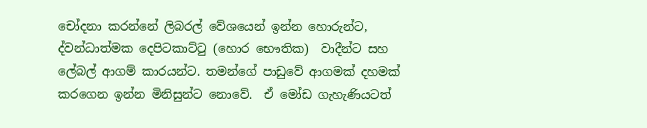චෝදනා කරන්නේ ලිබරල් වේශයෙන් ඉන්න හොරුන්ට, ද්වන්ධාත්මක දෙපිටකාට්ටු (හොර භෞතික)  වාදීන්ට සහ ලේබල් ආගම් කාරයන්ට. තමන්ගේ පාඩුවේ ආගමක් දහමක්  කරගෙන ඉන්න මිනිසුන්ට නොවේ.  ඒ මෝඩ ගැහැණියටත්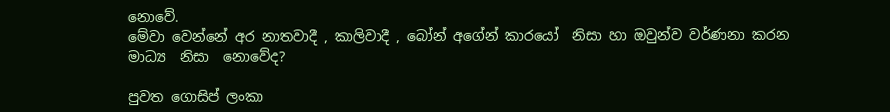නොවේ.
මේවා වෙන්නේ අර නාතවාදී , කාලිවාදී , බෝන් අගේන් කාරයෝ  නිසා හා ඔවුන්ව වර්ණනා කරන මාධ්‍ය  නිසා  නොවේද?

පුවත ගොසිප් ලංකා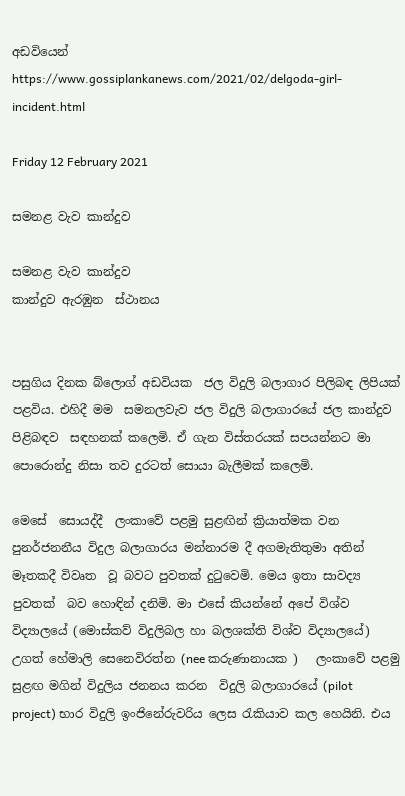අඩවියෙන්
https://www.gossiplankanews.com/2021/02/delgoda-girl-incident.html

Friday 12 February 2021

සමනළ වැව කාන්දුව

සමනළ වැව කාන්දුව
කාන්දුව ඇරඹුන  ස්ථානය


පසුගිය දිනක බ්ලොග් අඩවියක  ජල විදුලි බලාගාර පිලිබඳ ලිපියක් පළවිය. එහිදී මම  සමනලවැව ජල විදුලි බලාගාරයේ ජල කාන්දුව පිළිබඳව  සඳහනක් කලෙමි. ඒ ගැන විස්තරයක් සපයන්නට මා පොරොන්දු නිසා තව දුරටත් සොයා බැලීමක් කලෙමි.

මෙසේ  සොයද්දී  ලංකාවේ පළමු සුළඟින් ක්‍රියාත්මක වන පුනර්ජනනීය විදුල බලාගාරය මන්නාරම දී අගමැතිතුමා අතින් මෑතකදී විවෘත  වූ බවට පුවතක් දුටුවෙමි. මෙය ඉතා සාවද්‍ය පුවතක්  බව හොඳින් දනිමි. මා එසේ කියන්නේ අපේ විශ්ව විද්‍යාලයේ (මොස්කව් විදුලිබල හා බලශක්ති විශ්ව විද්‍යාලයේ)  උගත් හේමාලි සෙනෙවිරත්න (nee කරුණානායක )   ලංකාවේ පළමු සුළඟ මගින් විදුලිය ජනනය කරන  විදුලි බලාගාරයේ (pilot project) භාර විදුලි ඉංජිනේරුවරිය ලෙස රැකියාව කල හෙයිනි. එය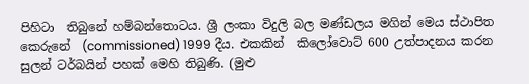පිහිටා  තිබුනේ හම්බන්තොටය. ශ්‍රී ලංකා විදුලි බල මණ්ඩලය මගින් මෙය ස්ථාපිත කෙරුනේ  (commissioned) 1999 දීය. එකකින්  කිලෝවොට් 600 උත්පාදනය කරන  සුලන් ටර්බයින් පහක් මෙහි තිබුණි. (මුළු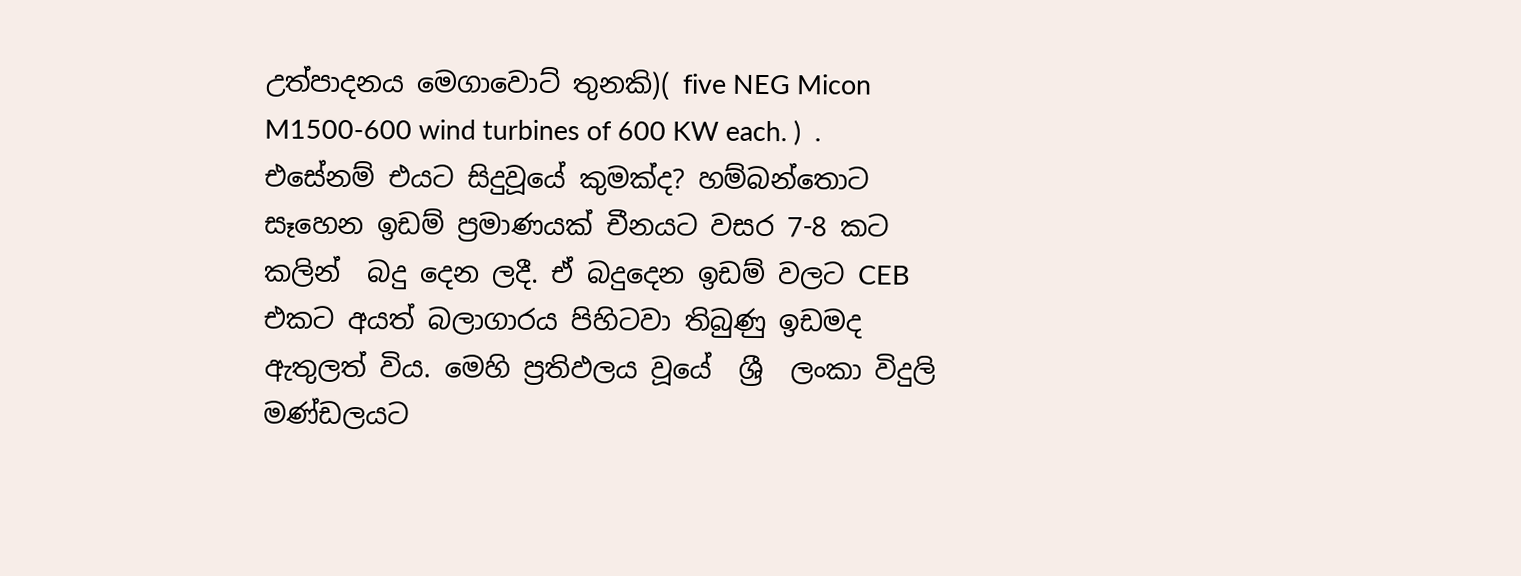උත්පාදනය මෙගාවොට් තුනකි)( five NEG Micon M1500-600 wind turbines of 600 KW each. )  . එසේනම් එයට සිදුවූයේ කුමක්ද? හම්බන්තොට සෑහෙන ඉඩම් ප්‍රමාණයක් චීනයට වසර 7-8 කට කලින්  බදු දෙන ලදී. ඒ බදුදෙන ඉඩම් වලට CEB එකට අයත් බලාගාරය පිහිටවා තිබුණු ඉඩමද ඇතුලත් විය. මෙහි ප්‍රතිඵලය වූයේ  ශ්‍රී  ලංකා විදුලි මණ්ඩලයට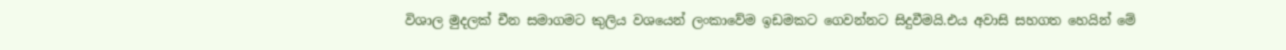විශාල මුදලක් චීන සමාගමට කුලිය වශයෙන් ලංකාවේම ඉඩමකට ගෙවන්නට සිදුවීමයි.එය අවාසි සහගත හෙයින් මේ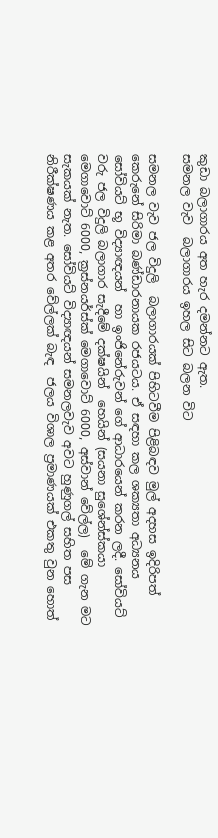කුඩා බලාගාරය අත හැර දමන්නට ඇත.
සමනල වැව  බලාගාරය ඉහල සිට බලන විට

සමනල වැව ජල විදුලි  බලාගාරයක් පිහිටවීම පිළිබඳව මුල් අදහස ඉදිරිපත්  කෙරුනේ සිරිමා බණ්ඩාරනායක රජයටය. ඒ සඳහා කල ශක්‍යතා අධ්‍යනය සෝවියට් භූ විද්‍යාඥයන්  හා ඉංජිනේරුවන් ගේ ආධාරයෙන් කරන ලදී. සෝවියට් වරු ජල විදුලි බලාගාර සැදීමේ දක්ෂයින්  හෙයින් (සයනා සුශේන්ස්කයා මෙගාවොට් 6000, ක්‍රස්නයර්ස්ක් මෙගාවොට් 6000, අස්වාන් වේල්ල)  මේ ගැන මට සැකයක් නැත. සෝවියට් විද්‍යාඥයන් සමනලවැව අවට හුණුගල් සහිත පස නිරීක්ෂණය කළ අතර වේල්ලක් බැඳ  ජලය විශාල ප්‍රමාණයක් එකතු වුන හොත්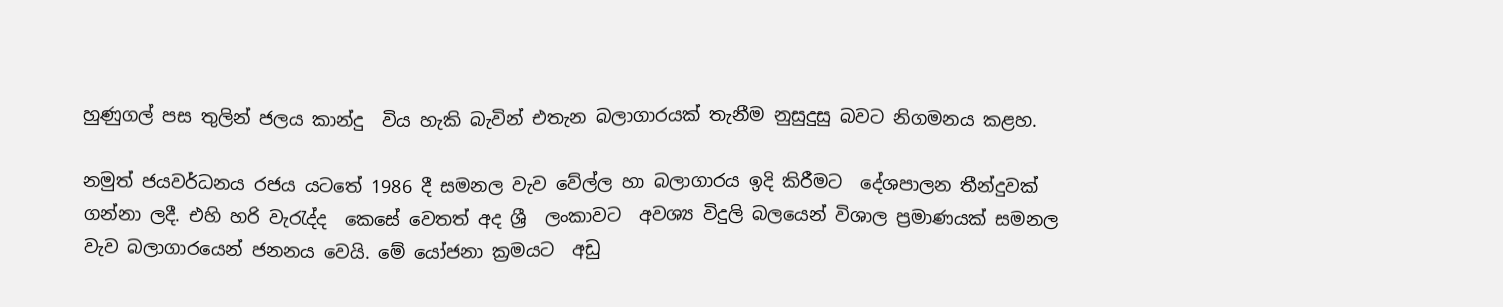හුණුගල් පස තුලින් ජලය කාන්දු  විය හැකි බැවින් එතැන බලාගාරයක් තැනීම නුසුදුසු බවට නිගමනය කළහ.

නමුත් ජයවර්ධනය රජය යටතේ 1986 දී සමනල වැව වේල්ල හා බලාගාරය ඉදි කිරීමට  දේශපාලන තීන්දුවක් ගන්නා ලදී. එහි හරි වැරැද්ද  කෙසේ වෙතත් අද ශ්‍රී  ලංකාවට  අවශ්‍ය විදුලි බලයෙන් විශාල ප්‍රමාණයක් සමනල වැව බලාගාරයෙන් ජනනය වෙයි. මේ යෝජනා ක්‍රමයට  අඩු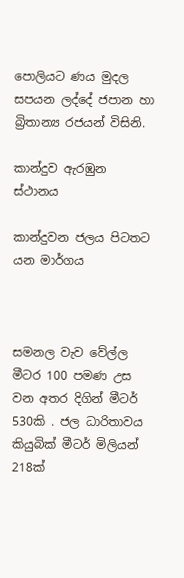පොලියට ණය මුදල සපයන ලද්දේ ජපාන හා බ්‍රිතාන්‍ය රජයන් විසිනි.

කාන්දුව ඇරඹුන  ස්ථානය

කාන්දුවන ජලය පිටතට යන මාර්ගය



සමනල වැව වේල්ල මීටර 100 පමණ උස වන අතර දිගින් මීටර් 530කි . ජල ධාරිතාවය කියුබික් මීටර් මිලියන් 218ක්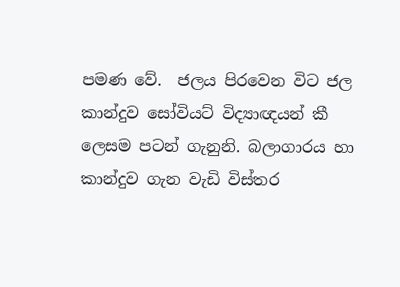පමණ වේ.  ජලය පිරවෙන විට ජල කාන්දුව සෝවියට් විද්‍යාඥයන් කී  ලෙසම පටන් ගැනුනි. බලාගාරය හා කාන්දුව ගැන වැඩි විස්තර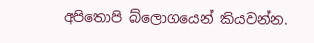අපිතොපි බ්ලොගයෙන් කියවන්න.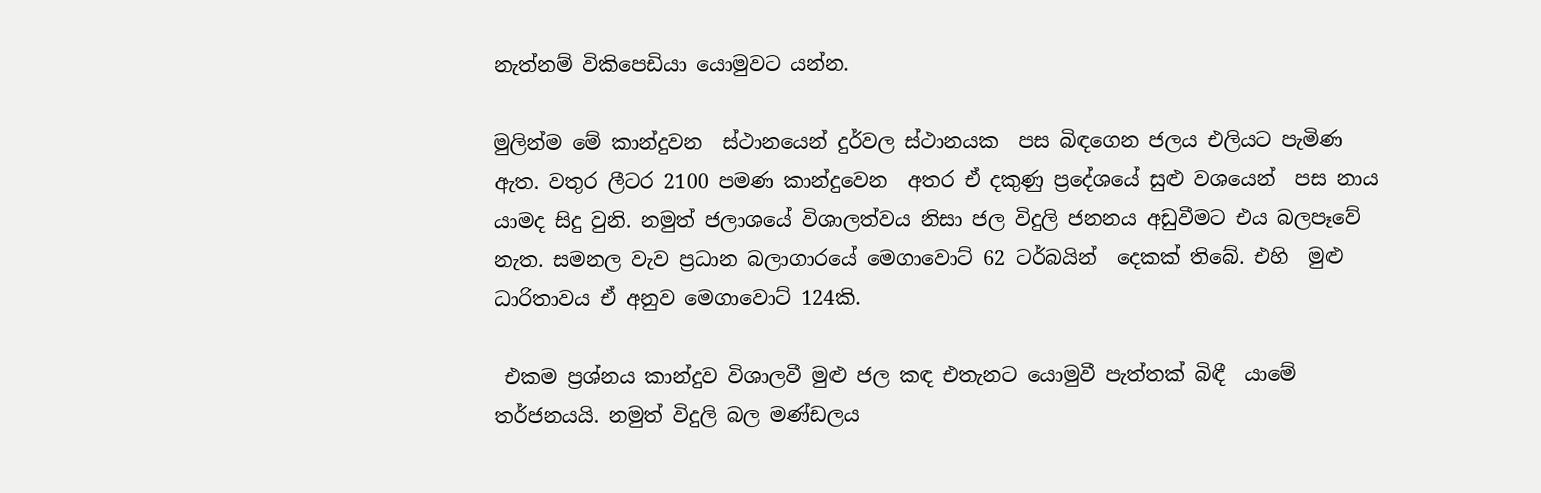නැත්නම් විකිපෙඩියා යොමුවට යන්න.

මුලින්ම මේ කාන්දුවන  ස්ථානයෙන් දුර්වල ස්ථානයක  පස බිඳගෙන ජලය එලියට පැමිණ ඇත. වතුර ලීටර 2100 පමණ කාන්දුවෙන  අතර ඒ දකුණු ප්‍රදේශයේ සුළු වශයෙන්  පස නාය යාමද සිදු වුනි. නමුත් ජලාශයේ විශාලත්වය නිසා ජල විදුලි ජනනය අඩුවීමට එය බලපෑවේ නැත. සමනල වැව ප්‍රධාන බලාගාරයේ මෙගාවොට් 62 ටර්බයින්  දෙකක් තිබේ. එහි  මුළු ධාරිතාවය ඒ අනුව මෙගාවොට් 124කි.

 එකම ප්‍රශ්නය කාන්දුව විශාලවී මුළු ජල කඳ එතැනට යොමුවී පැත්තක් බිඳී  යාමේ තර්ජනයයි. නමුත් විදුලි බල මණ්ඩලය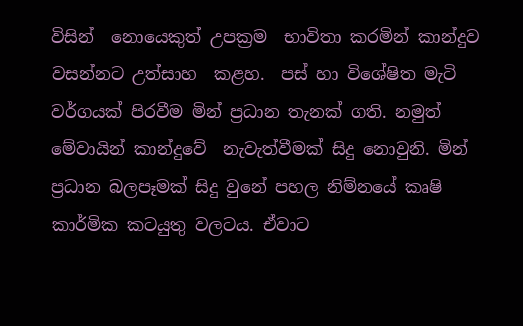විසින්  නොයෙකුත් උපක්‍රම  භාවිතා කරමින් කාන්දුව වසන්නට උත්සාහ  කළහ.  පස් හා විශේෂිත මැටි වර්ගයක් පිරවීම මින් ප්‍රධාන තැනක් ගති. නමුත් මේවායින් කාන්දුවේ  නැවැත්වීමක් සිදු නොවුනි. මින් ප්‍රධාන බලපෑමක් සිදු වුනේ පහල නිම්නයේ කෘෂි  කාර්මික කටයුතු වලටය. ඒවාට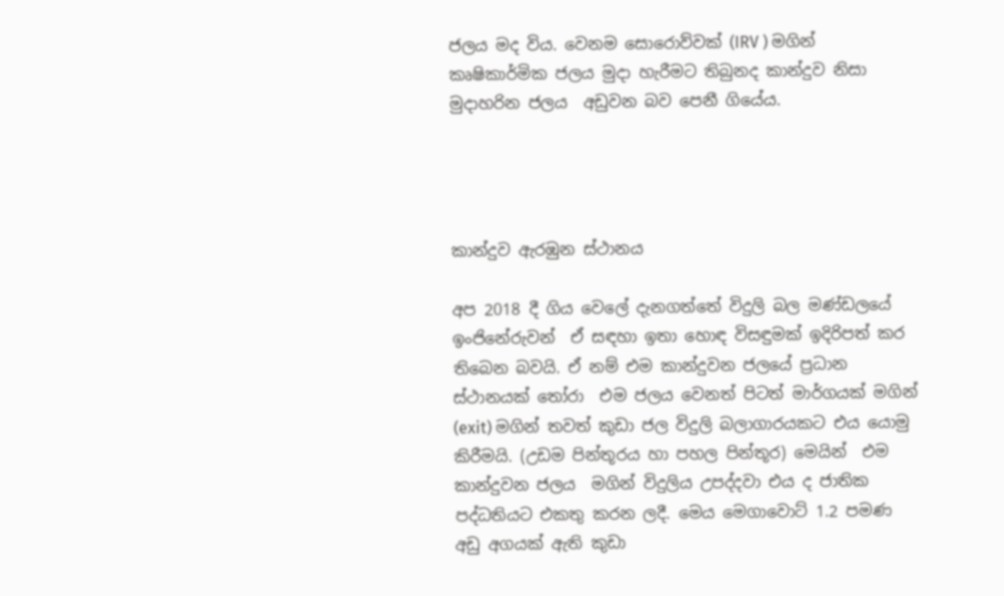ජලය මද විය. වෙනම සොරොව්වක් (IRV ) මගින් කෘෂිකාර්මික ජලය මුදා හැරීමට තිබුනද කාන්දුව නිසා මුදාහරින ජලය  අඩුවන බව පෙනී ගියේය.




කාන්දුව ඇරඹුන ස්ථානය

අප 2018 දී ගිය වෙලේ දැනගත්තේ විදුලි බල මණ්ඩලයේ ඉංජිනේරුවන්  ඒ සඳහා ඉතා හොඳ විසඳුමක් ඉදිරිපත් කර තිබෙන බවයි. ඒ නම් එම කාන්දුවන ජලයේ ප්‍රධාන ස්ථානයක් තෝරා  එම ජලය වෙනත් පිටත් මාර්ගයක් මගින් (exit) මගින් තවත් කුඩා ජල විදුලි බලාගාරයකට එය යොමු කිරීමයි. (උඩම පින්තූරය හා පහල පින්තූර) මෙයින්  එම කාන්දුවන ජලය  මගින් විදුලිය උපද්දවා එය ද ජාතික පද්ධතියට එකතු කරන ලදී. මෙය මෙගාවොට් 1.2 පමණ අඩු අගයක් ඇති කුඩා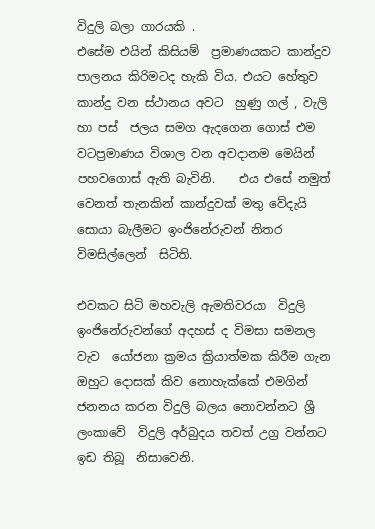විදුලි බලා ගාරයකි .
එසේම එයින් කිසියම්  ප්‍රමාණයකට කාන්දුව පාලනය කිරිමටද හැකි විය. එයට හේතුව කාන්දු වන ස්ථානය අවට  හුණු ගල් , වැලි හා පස්  ජලය සමග ඇදගෙන ගොස් එම වටප්‍රමාණය විශාල වන අවදානම මෙයින් පහවගොස් ඇති බැවිනි.    එය එසේ නමුත් වෙනත් තැනකින් කාන්දුවක් මතු වේදැයි  සොයා බැලීමට ඉංජිනේරුවන් නිතර විමසිල්ලෙන්  සිටිති.

එවකට සිටි මහවැලි ඇමතිවරයා  විදුලි ඉංජිනේරුවන්ගේ අදහස් ද විමසා සමනල වැව  යෝජනා ක්‍රමය ක්‍රියාත්මක කිරීම ගැන ඔහුට දොසක් කිව නොහැක්කේ එමගින් ජනනය කරන විදුලි බලය නොවන්නට ශ්‍රී ලංකාවේ  විදුලි අර්බුදය තවත් උග්‍ර වන්නට ඉඩ තිබූ  නිසාවෙනි.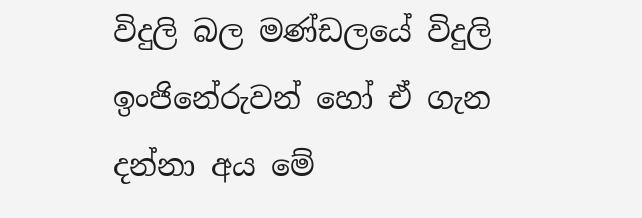විදුලි බල මණ්ඩලයේ විදුලි ඉංජිනේරුවන් හෝ ඒ ගැන දන්නා අය මේ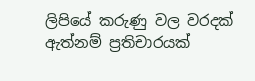ලිපියේ කරුණු වල වරදක් ඇත්නම් ප්‍රතිචාරයක්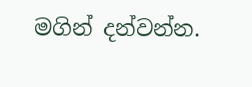මගින් දන්වන්න.